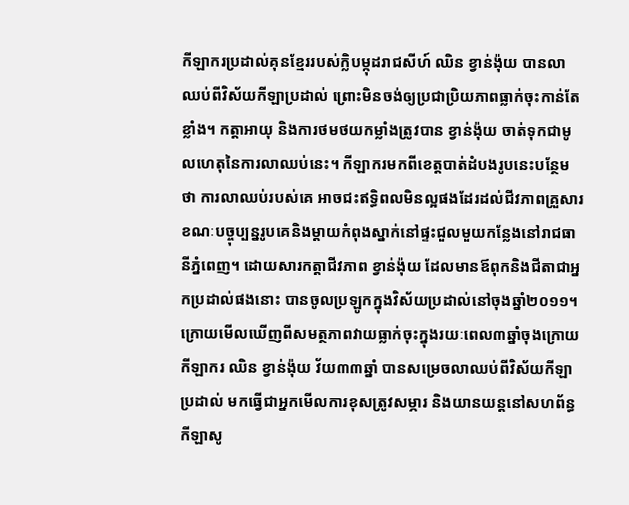កីឡាករប្រដាល់គុនខ្មែររបស់ក្លិបម្កុដរាជសីហ៍ ឈិន ខ្វាន់ង៉ុយ បានលាឈប់ពីវិស័យកីឡាប្រដាល់ ព្រោះមិនចង់ឲ្យប្រជាប្រិយភាពធ្លាក់ចុះកាន់តែខ្លាំង។ កត្តាអាយុ និងការថមថយកម្លាំងត្រូវបាន ខ្វាន់ង៉ុយ ចាត់ទុកជាមូលហេតុនៃការលាឈប់នេះ។ កីឡាករមកពីខេត្តបាត់ដំបងរូបនេះបន្ថែមថា ការលាឈប់របស់គេ អាចជះឥទ្ធិពលមិនល្អផងដែរដល់ជីវភាពគ្រួសារ ខណៈបច្ចុប្បន្នរូបគេនិងម្តាយកំពុងស្នាក់នៅផ្ទះជួលមួយកន្លែងនៅរាជធានីភ្នំពេញ។ ដោយសារកត្តាជីវភាព ខ្វាន់ង៉ុយ ដែលមានឪពុកនិងជីតាជាអ្នកប្រដាល់ផងនោះ បានចូលប្រឡូកក្នុងវិស័យប្រដាល់នៅចុងឆ្នាំ២០១១។
ក្រោយមើលឃើញពីសមត្ថភាពវាយធ្លាក់ចុះក្នុងរយៈពេល៣ឆ្នាំចុងក្រោយ កីឡាករ ឈិន ខ្វាន់ង៉ុយ វ័យ៣៣ឆ្នាំ បានសម្រេចលាឈប់ពីវិស័យកីឡាប្រដាល់ មកធ្វើជាអ្នកមើលការខុសត្រូវសម្ភារ និងយានយន្តនៅសហព័ន្ធកីឡាសូ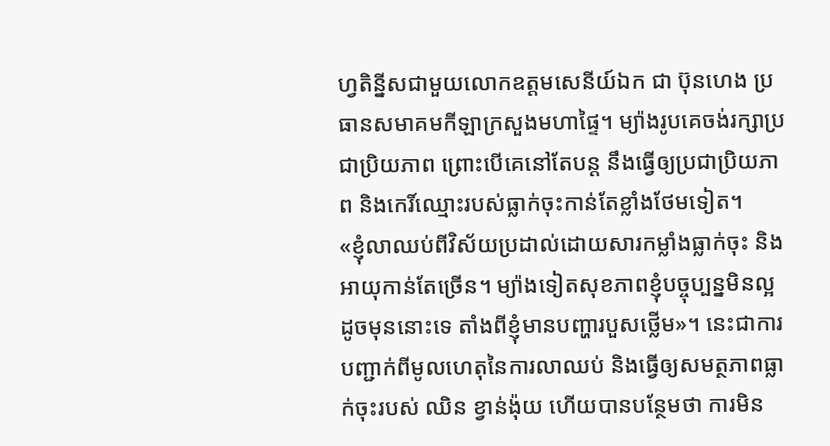ហ្វតិន្នីសជាមួយលោកឧត្តមសេនីយ៍ឯក ជា ប៊ុនហេង ប្រធានសមាគមកីឡាក្រសួងមហាផ្ទៃ។ ម្យ៉ាងរូបគេចង់រក្សាប្រជាប្រិយភាព ព្រោះបើគេនៅតែបន្ត នឹងធ្វើឲ្យប្រជាប្រិយភាព និងកេរិ៍ឈ្មោះរបស់ធ្លាក់ចុះកាន់តែខ្លាំងថែមទៀត។
«ខ្ញុំលាឈប់ពីវិស័យប្រដាល់ដោយសារកម្លាំងធ្លាក់ចុះ និងអាយុកាន់តែច្រើន។ ម្យ៉ាងទៀតសុខភាពខ្ញុំបច្ចុប្បន្នមិនល្អដូចមុននោះទេ តាំងពីខ្ញុំមានបញ្ហារបួសថ្លើម»។ នេះជាការបញ្ជាក់ពីមូលហេតុនៃការលាឈប់ និងធ្វើឲ្យសមត្ថភាពធ្លាក់ចុះរបស់ ឈិន ខ្វាន់ង៉ុយ ហើយបានបន្ថែមថា ការមិន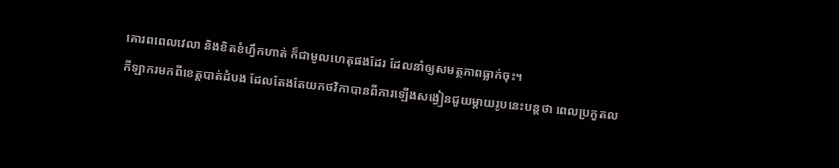គោរពពេលវេលា និងខិតខំហ្វឹកហាត់ ក៏ជាមូលហេតុផងដែរ ដែលនាំឲ្យសមត្ថភាពធ្លាក់ចុះ។
កីឡាករមកពីខេត្តបាត់ដំបង ដែលតែងតែយកថវិកាបានពីការឡើងសង្វៀនជួយម្តាយរូបនេះបន្តថា ពេលប្រកួតល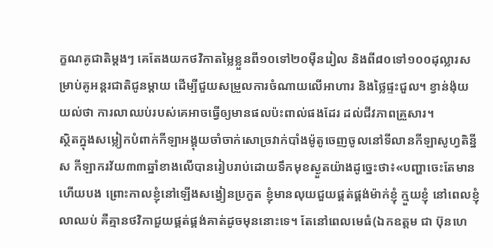ក្ខណគូជាតិម្តងៗ គេតែងយកថវិកាតម្លៃខ្លួនពី១០ទៅ២០ម៉ឺនរៀល និងពី៨០ទៅ១០០ដុល្លារសម្រាប់គូអន្តរជាតិជូនម្តាយ ដើម្បីជួយសម្រួលការចំណាយលើអាហារ និងថ្លៃផ្ទះជួល។ ខ្វាន់ង៉ុយ យល់ថា ការលាឈប់របស់គេអាចធ្វើឲ្យមានផលប៉ះពាល់ផងដែរ ដល់ជីវភាពគ្រួសារ។
ស្ថិតក្នុងសម្លៀកបំពាក់កីឡាអង្គុយចាំចាក់សោច្រវាក់បាំងម៉ូតូចេញចូលនៅទីលានកីឡាសូហ្វតិន្នីស កីឡាករវ័យ៣៣ឆ្នាំខាងលើបានរៀបរាប់ដោយទឹកមុខស្ងួតយ៉ាងដូច្នេះថា៖«បញ្ហាចេះតែមានហើយបង ព្រោះកាលខ្ញុំនៅឡើងសង្វៀនប្រកួត ខ្ញុំមានលុយជួយផ្គត់ផ្គង់ម៉ាក់ខ្ញុំ ក្មួយខ្ញុំ នៅពេលខ្ញុំលាឈប់ គឺគ្មានថវិកាជួយផ្គត់ផ្គង់គាត់ដូចមុននោះទេ។ តែនៅពេលមេធំ(ឯកឧត្តម ជា ប៊ុនហេ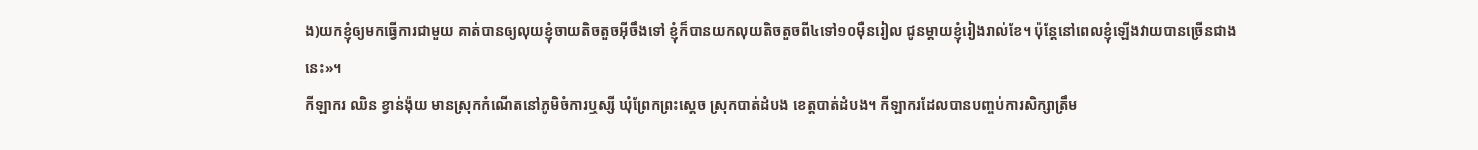ង)យកខ្ញុំឲ្យមកធ្វើការជាមួយ គាត់បានឲ្យលុយខ្ញុំចាយតិចតួចអ៊ីចឹងទៅ ខ្ញុំក៏បានយកលុយតិចតួចពី៤ទៅ១០ម៉ឺនរៀល ជូនម្តាយខ្ញុំរៀងរាល់ខែ។ ប៉ុន្តែនៅពេលខ្ញុំឡើងវាយបានច្រើនជាងនេះ»។
កីឡាករ ឈិន ខ្វាន់ង៉ុយ មានស្រុកកំណើតនៅភូមិចំការឬស្សី ឃុំព្រែកព្រះស្តេច ស្រុកបាត់ដំបង ខេត្តបាត់ដំបង។ កីឡាករដែលបានបញ្ចប់ការសិក្សាត្រឹម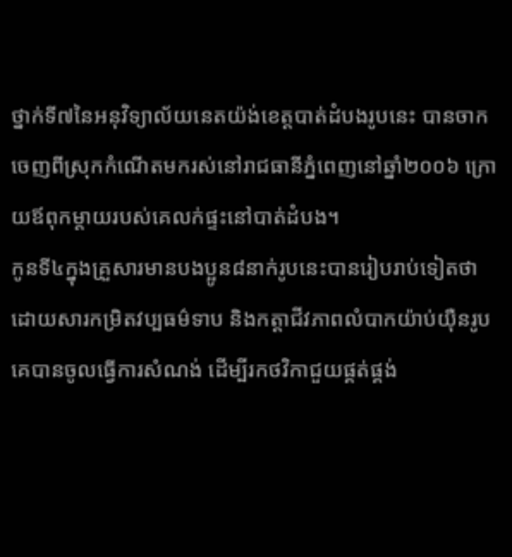ថ្នាក់ទី៧នៃអនុវិទ្យាល័យនេតយ៉ង់ខេត្តបាត់ដំបងរូបនេះ បានចាកចេញពីស្រុកកំណើតមករស់នៅរាជធានីភ្នំពេញនៅឆ្នាំ២០០៦ ក្រោយឪពុកម្តាយរបស់គេលក់ផ្ទះនៅបាត់ដំបង។
កូនទី៤ក្នុងគ្រួសារមានបងប្អូន៨នាក់រូបនេះបានរៀបរាប់ទៀតថា ដោយសារកម្រិតវប្បធម៌ទាប និងកត្តាជីវភាពលំបាកយ៉ាប់យ៉ឺនរូបគេបានចូលធ្វើការសំណង់ ដើម្បីរកថវិកាជួយផ្គត់ផ្គង់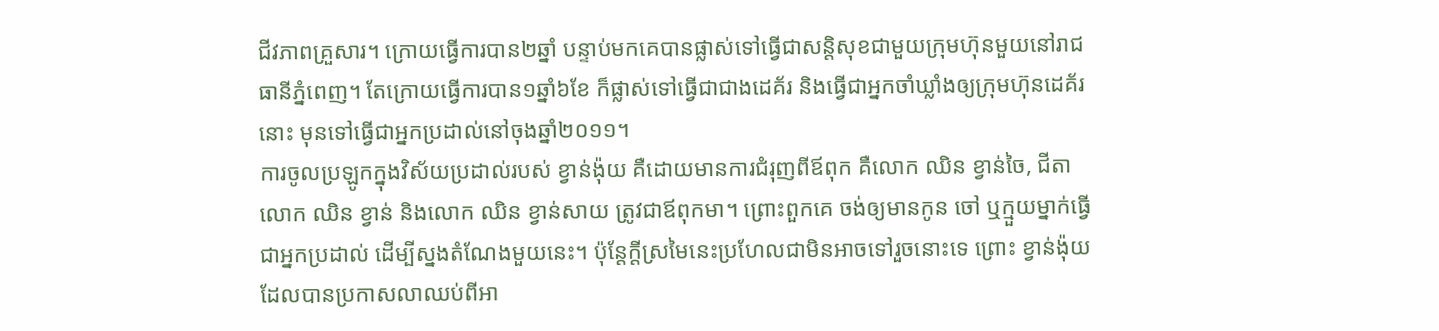ជីវភាពគ្រួសារ។ ក្រោយធ្វើការបាន២ឆ្នាំ បន្ទាប់មកគេបានផ្លាស់ទៅធ្វើជាសន្តិសុខជាមួយក្រុមហ៊ុនមួយនៅរាជធានីភ្នំពេញ។ តែក្រោយធ្វើការបាន១ឆ្នាំ៦ខែ ក៏ផ្លាស់ទៅធ្វើជាជាងដេគ័រ និងធ្វើជាអ្នកចាំឃ្លាំងឲ្យក្រុមហ៊ុនដេគ័រនោះ មុនទៅធ្វើជាអ្នកប្រដាល់នៅចុងឆ្នាំ២០១១។
ការចូលប្រឡូកក្នុងវិស័យប្រដាល់របស់ ខ្វាន់ង៉ុយ គឺដោយមានការជំរុញពីឪពុក គឺលោក ឈិន ខ្វាន់ចៃ, ជីតាលោក ឈិន ខ្វាន់ និងលោក ឈិន ខ្វាន់សាយ ត្រូវជាឪពុកមា។ ព្រោះពួកគេ ចង់ឲ្យមានកូន ចៅ ឬក្មួយម្នាក់ធ្វើជាអ្នកប្រដាល់ ដើម្បីស្នងតំណែងមួយនេះ។ ប៉ុន្តែក្តីស្រមៃនេះប្រហែលជាមិនអាចទៅរួចនោះទេ ព្រោះ ខ្វាន់ង៉ុយ ដែលបានប្រកាសលាឈប់ពីអា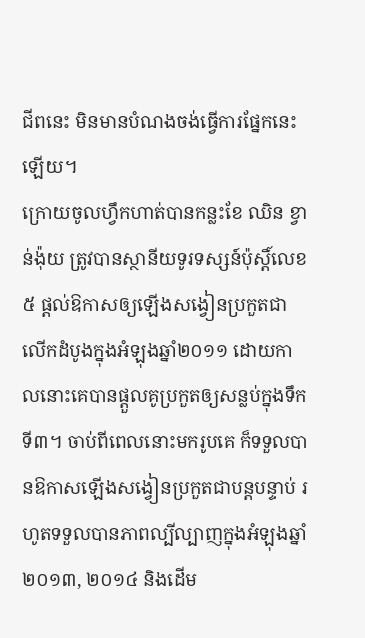ជីពនេះ មិនមានបំណងចង់ធ្វើការផ្នែកនេះឡើយ។
ក្រោយចូលហ្វឹកហាត់បានកន្លះខែ ឈិន ខ្វាន់ង៉ុយ ត្រូវបានស្ថានីយទូរទស្សន៍ប៉ុស្តិ៍លេខ៥ ផ្តល់ឱកាសឲ្យឡើងសង្វៀនប្រកួតជាលើកដំបូងក្នុងអំឡុងឆ្នាំ២០១១ ដោយកាលនោះគេបានផ្តួលគូប្រកួតឲ្យសន្លប់ក្នុងទឹកទី៣។ ចាប់ពីពេលនោះមករូបគេ ក៏ទទួលបានឱកាសឡើងសង្វៀនប្រកួតជាបន្តបន្ទាប់ រហូតទទួលបានភាពល្បីល្បាញក្នុងអំឡុងឆ្នាំ២០១៣, ២០១៤ និងដើម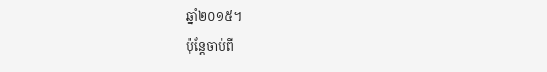ឆ្នាំ២០១៥។
ប៉ុន្តែចាប់ពី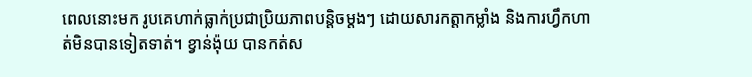ពេលនោះមក រូបគេហាក់ធ្លាក់ប្រជាប្រិយភាពបន្តិចម្តងៗ ដោយសារកត្តាកម្លាំង និងការហ្វឹកហាត់មិនបានទៀតទាត់។ ខ្វាន់ង៉ុយ បានកត់ស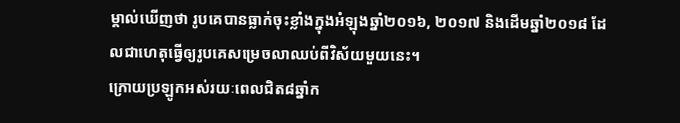ម្គាល់ឃើញថា រូបគេបានធ្លាក់ចុះខ្លាំងក្នុងអំឡុងឆ្នាំ២០១៦, ២០១៧ និងដើមឆ្នាំ២០១៨ ដែលជាហេតុធ្វើឲ្យរូបគេសម្រេចលាឈប់ពីវិស័យមួយនេះ។
ក្រោយប្រឡូកអស់រយៈពេលជិត៨ឆ្នាំក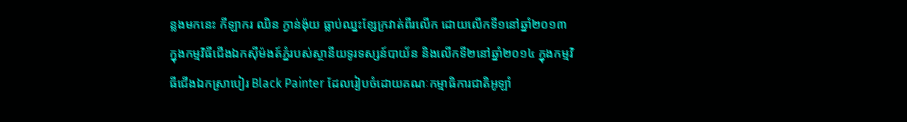ន្លងមកនេះ កីឡាករ ឈិន ក្វាន់ង៉ុយ ធ្លាប់ឈ្នះខ្សែក្រវាត់ពីរលើក ដោយលើកទី១នៅឆ្នាំ២០១៣ ក្នុងកម្មវិធីជើងឯកស៊ីម៉ងត៍ភ្នំរបស់ស្ថានីយទូរទស្សន៍បាយ័ន និងលើកទី២នៅឆ្នាំ២០១៤ ក្នុងកម្មវិធីជើងឯកស្រាបៀរ Black Painter ដែលរៀបចំដោយគណៈកម្មាធិការជាតិអូឡាំ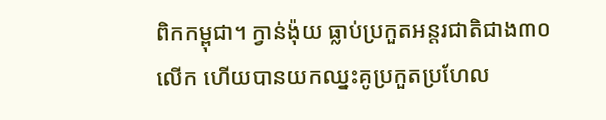ពិកកម្ពុជា។ ក្វាន់ង៉ុយ ធ្លាប់ប្រកួតអន្តរជាតិជាង៣០លើក ហើយបានយកឈ្នះគូប្រកួតប្រហែល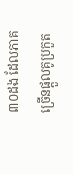៣០ដង ដែលភាគច្រើនផ្តួលគូប្រកួត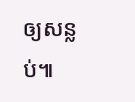ឲ្យសន្លប់៕